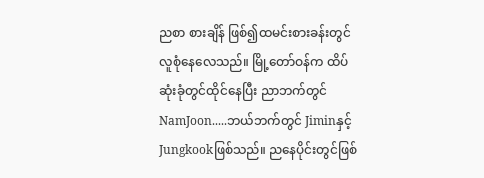ညစာ စားချိန် ဖြစ်၍ထမင်းစားခန်းတွင်လူစုံနေလေသည်။ မြို့တော်ဝန်က ထိပ်ဆုံးခုံတွင်ထိုင်နေပြီး ညာဘက်တွင်NamJoon.....ဘယ်ဘက်တွင် Jiminနှင့် Jungkookဖြစ်သည်။ ညနေပိုင်းတွင်ဖြစ်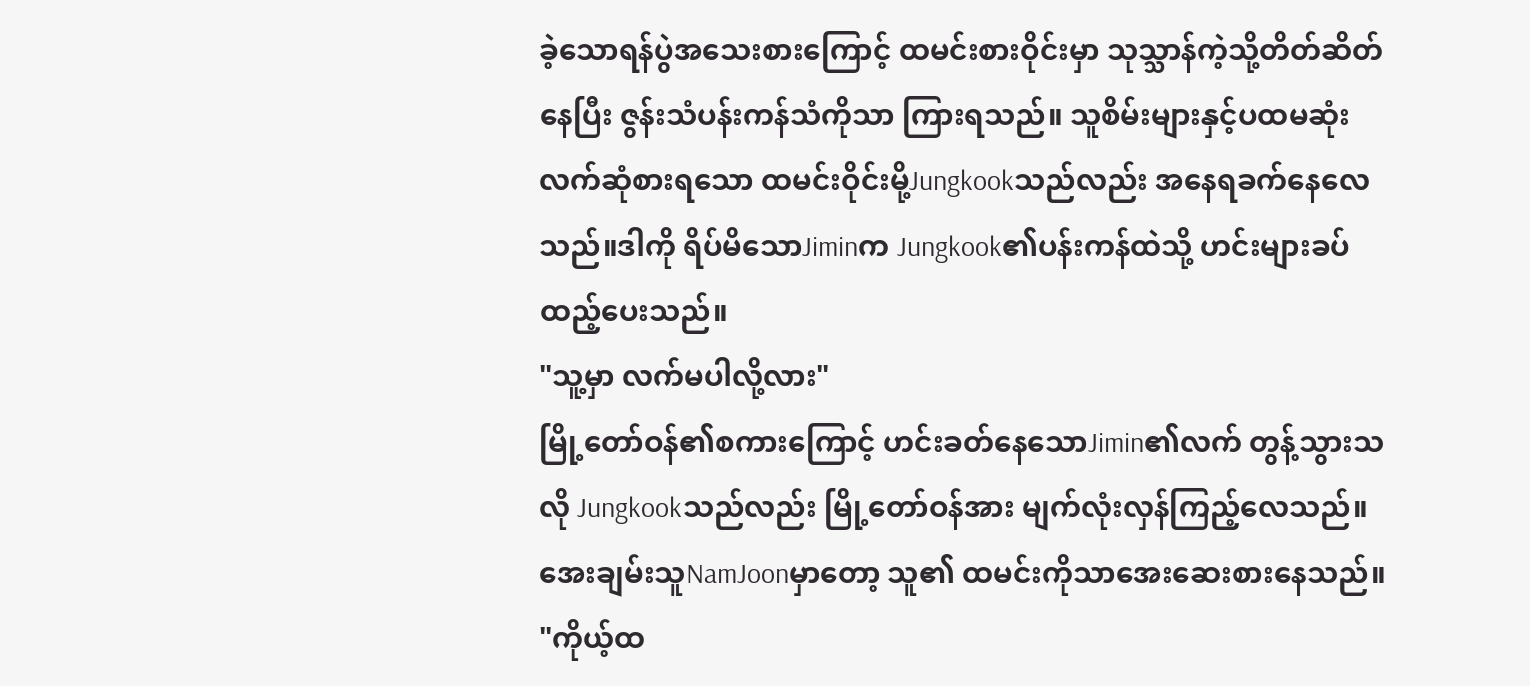ခဲ့သောရန်ပွဲအသေးစားကြောင့် ထမင်းစားဝိုင်းမှာ သုသ္သာန်ကဲ့သို့တိတ်ဆိတ်နေပြီး ဇွန်းသံပန်းကန်သံကိုသာ ကြားရသည်။ သူစိမ်းများနှင့်ပထမဆုံးလက်ဆုံစားရသော ထမင်းဝိုင်းမို့Jungkookသည်လည်း အနေရခက်နေလေသည်။ဒါကို ရိပ်မိသောJiminက Jungkook၏ပန်းကန်ထဲသို့ ဟင်းများခပ်ထည့်ပေးသည်။
"သူ့မှာ လက်မပါလို့လား"
မြို့တော်ဝန်၏စကားကြောင့် ဟင်းခတ်နေသောJimin၏လက် တွန့်သွားသလို Jungkookသည်လည်း မြို့တော်ဝန်အား မျက်လုံးလှန်ကြည့်လေသည်။ အေးချမ်းသူNamJoonမှာတော့ သူ၏ ထမင်းကိုသာအေးဆေးစားနေသည်။
"ကိုယ့်ထ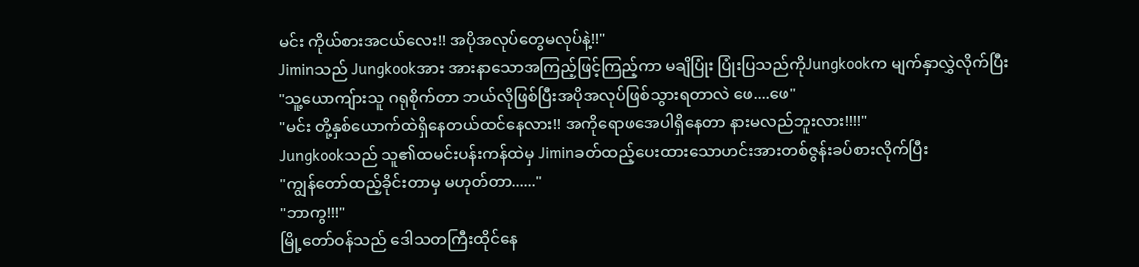မင်း ကိုယ်စားအငယ်လေး!! အပိုအလုပ်တွေမလုပ်နဲ့!!"
Jiminသည် Jungkookအား အားနာသောအကြည့်ဖြင့်ကြည့်ကာ မချိပြုံး ပြုံးပြသည်ကိုJungkookက မျက်နှာလွှဲလိုက်ပြီး
"သူ့ယောကျ်ားသူ ဂရုစိုက်တာ ဘယ်လိုဖြစ်ပြီးအပိုအလုပ်ဖြစ်သွားရတာလဲ ဖေ....ဖေ"
"မင်း တို့နှစ်ယောက်ထဲရှိနေတယ်ထင်နေလား!! အကိုရောဖအေပါရှိနေတာ နားမလည်ဘူးလား!!!!"
Jungkookသည် သူ၏ထမင်းပန်းကန်ထဲမှ Jiminခတ်ထည့်ပေးထားသောဟင်းအားတစ်ဇွန်းခပ်စားလိုက်ပြီး
"ကျွန်တော်ထည့်ခိုင်းတာမှ မဟုတ်တာ......"
"ဘာကွ!!!"
မြို့တော်ဝန်သည် ဒေါသတကြီးထိုင်နေ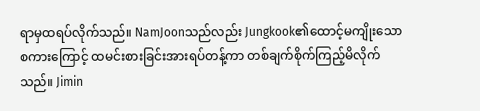ရာမှထရပ်လိုက်သည်။ NamJoonသည်လည်း Jungkook၏ထောင့်မကျိုးသော စကားကြောင့် ထမင်းစားခြင်းအားရပ်တန့်ကာ တစ်ချက်စိုက်ကြည့်မိလိုက်သည်။ Jimin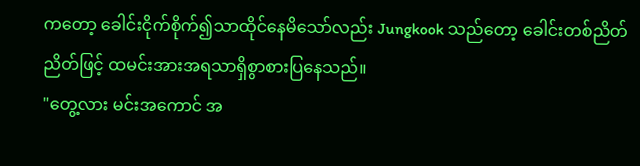ကတော့ ခေါင်းငိုက်စိုက်၍သာထိုင်နေမိသော်လည်း Jungkook သည်တော့ ခေါင်းတစ်ညိတ်ညိတ်ဖြင့် ထမင်းအားအရသာရှိစွာစားပြနေသည်။
"တွေ့လား မင်းအကောင် အ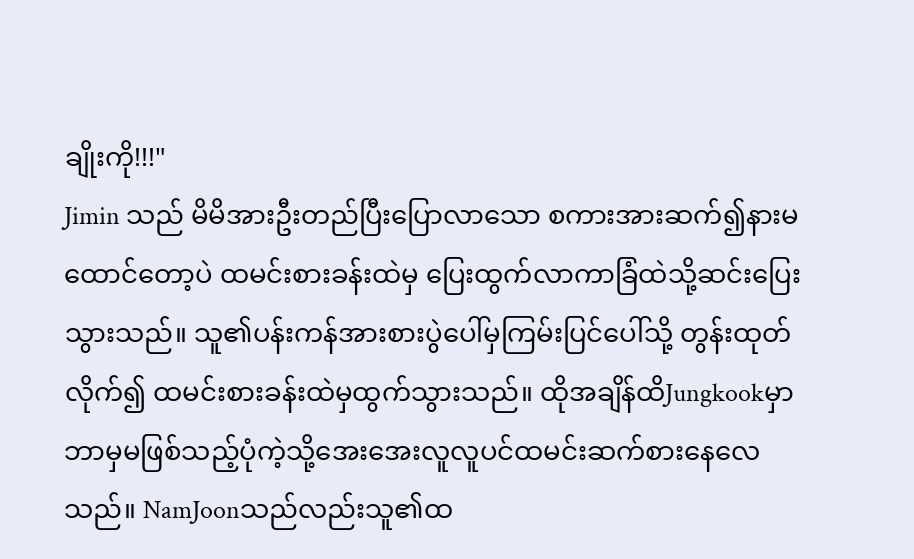ချိုးကို!!!"
Jimin သည် မိမိအားဦးတည်ပြီးပြောလာသော စကားအားဆက်၍နားမထောင်တော့ပဲ ထမင်းစားခန်းထဲမှ ပြေးထွက်လာကာခြံထဲသို့ဆင်းပြေးသွားသည်။ သူ၏ပန်းကန်အားစားပွဲပေါ်မှကြမ်းပြင်ပေါ်သို့ တွန်းထုတ်လိုက်၍ ထမင်းစားခန်းထဲမှထွက်သွားသည်။ ထိုအချိန်ထိJungkookမှာ ဘာမှမဖြစ်သည့်ပုံကဲ့သို့အေးအေးလူလူပင်ထမင်းဆက်စားနေလေသည်။ NamJoonသည်လည်းသူ၏ထ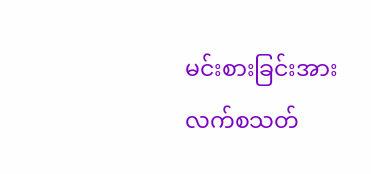မင်းစားခြင်းအား လက်စသတ်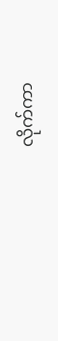လိုက်ကာ